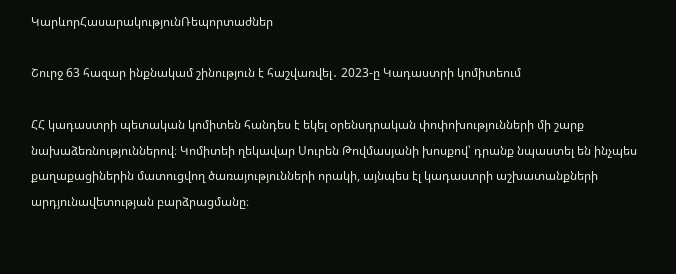ԿարևորՀասարակությունՌեպորտաժներ

Շուրջ 63 հազար ինքնակամ շինություն է հաշվառվել․ 2023-ը Կադաստրի կոմիտեում

ՀՀ կադաստրի պետական կոմիտեն հանդես է եկել օրենսդրական փոփոխությունների մի շարք նախաձեռնություններով։ Կոմիտեի ղեկավար Սուրեն Թովմասյանի խոսքով՝ դրանք նպաստել են ինչպես քաղաքացիներին մատուցվող ծառայությունների որակի, այնպես էլ կադաստրի աշխատանքների արդյունավետության բարձրացմանը։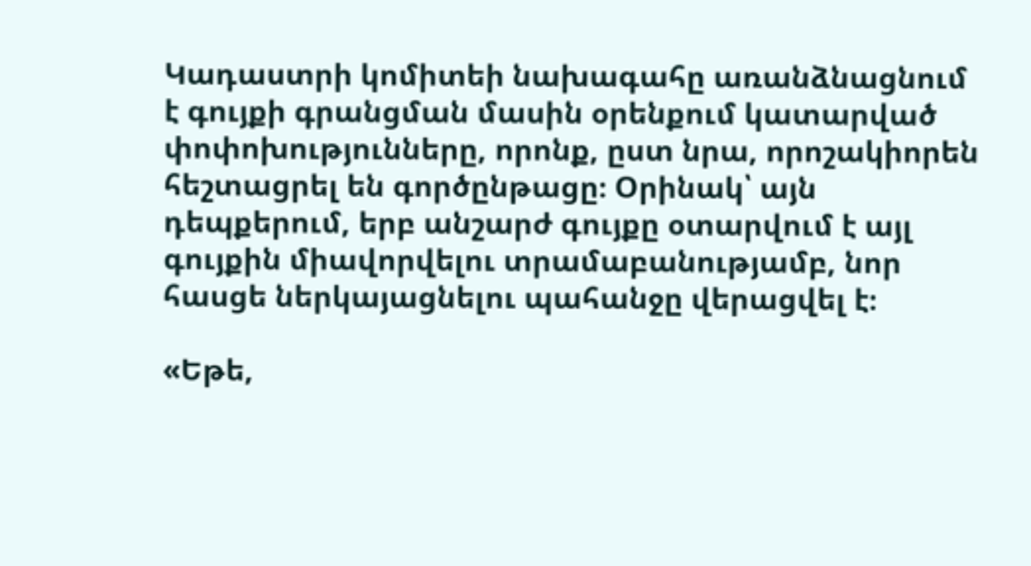Կադաստրի կոմիտեի նախագահը առանձնացնում է գույքի գրանցման մասին օրենքում կատարված փոփոխությունները, որոնք, ըստ նրա, որոշակիորեն հեշտացրել են գործընթացը։ Օրինակ՝ այն դեպքերում, երբ անշարժ գույքը օտարվում է այլ գույքին միավորվելու տրամաբանությամբ, նոր հասցե ներկայացնելու պահանջը վերացվել է։

«Եթե,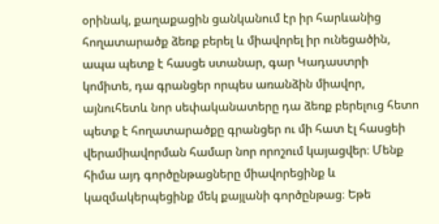օրինակ, քաղաքացին ցանկանում էր իր հարևանից հողատարածք ձեռք բերել և միավորել իր ունեցածին, ապա պետք է հասցե ստանար, գար Կադաստրի կոմիտե, դա գրանցեր որպես առանձին միավոր, այնուհետև նոր սեփականատերը դա ձեռք բերելուց հետո պետք է հողատարածքը գրանցեր ու մի հատ էլ հասցեի վերամիավորման համար նոր որոշում կայացվեր։ Մենք հիմա այդ գործընթացները միավորեցինք և կազմակերպեցինք մեկ քայլանի գործընթաց։ Եթե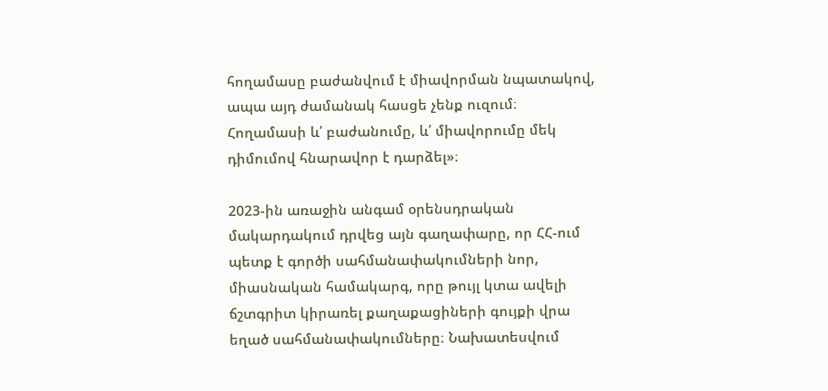հողամասը բաժանվում է միավորման նպատակով, ապա այդ ժամանակ հասցե չենք ուզում։ Հողամասի և՛ բաժանումը, և՛ միավորումը մեկ դիմումով հնարավոր է դարձել»։

2023-ին առաջին անգամ օրենսդրական մակարդակում դրվեց այն գաղափարը, որ ՀՀ-ում պետք է գործի սահմանափակումների նոր, միասնական համակարգ, որը թույլ կտա ավելի ճշտգրիտ կիրառել քաղաքացիների գույքի վրա եղած սահմանափակումները։ Նախատեսվում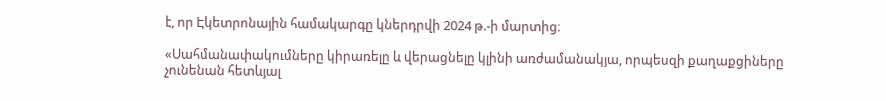է, որ Էկետրոնային համակարգը կներդրվի 2024 թ.-ի մարտից։

«Սահմանափակումները կիրառելը և վերացնելը կլինի առժամանակյա, որպեսզի քաղաքցիները չունենան հետևյալ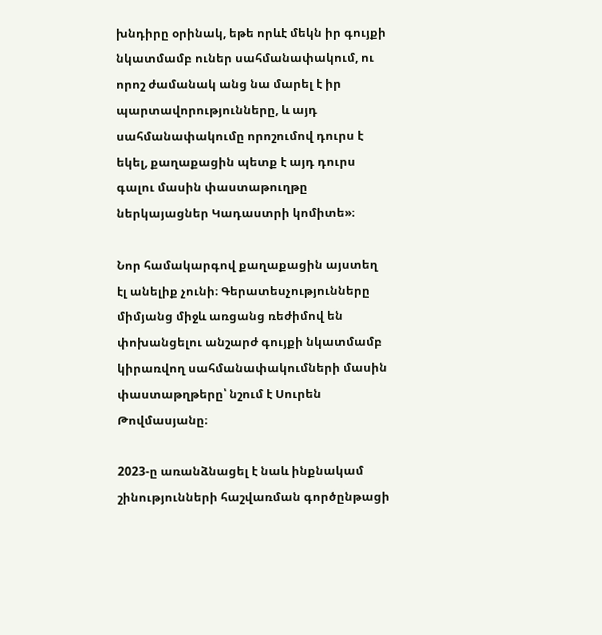խնդիրը օրինակ, եթե որևէ մեկն իր գույքի նկատմամբ ուներ սահմանափակում, ու որոշ ժամանակ անց նա մարել է իր պարտավորությունները, և այդ սահմանափակումը որոշումով դուրս է եկել, քաղաքացին պետք է այդ դուրս գալու մասին փաստաթուղթը ներկայացներ Կադաստրի կոմիտե»։

Նոր համակարգով քաղաքացին այստեղ էլ անելիք չունի։ Գերատեսչությունները միմյանց միջև առցանց ռեժիմով են փոխանցելու անշարժ գույքի նկատմամբ կիրառվող սահմանափակումների մասին փաստաթղթերը՝ նշում է Սուրեն Թովմասյանը։

2023-ը առանձնացել է նաև ինքնակամ շինությունների հաշվառման գործընթացի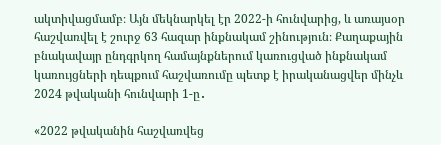ակտիվացմամբ։ Այն մեկնարկել էր 2022-ի հունվարից, և առայսօր հաշվառվել է շուրջ 63 հազար ինքնակամ շինություն։ Քաղաքային բնակավայր ընդգրկող համայնքներում կառուցված ինքնակամ կառույցների դեպքում հաշվառումը պետք է իրականացվեր մինչև 2024 թվականի հունվարի 1-ը․

«2022 թվականին հաշվառվեց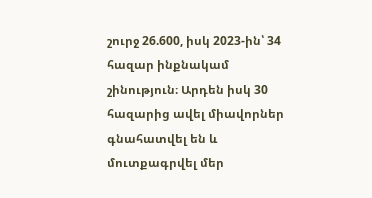շուրջ 26.600, իսկ 2023-ին՝ 34 հազար ինքնակամ շինություն։ Արդեն իսկ 30 հազարից ավել միավորներ գնահատվել են և մուտքագրվել մեր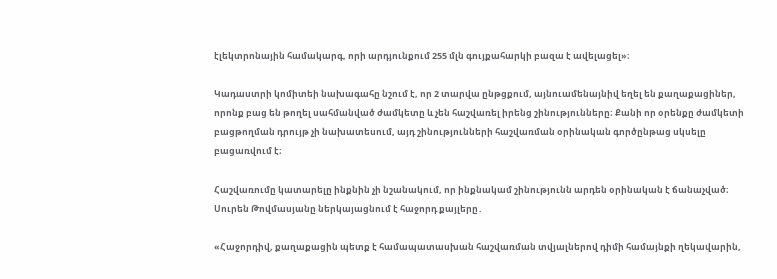էլեկտրոնային համակարգ, որի արդյունքում 255 մլն գույքահարկի բազա է ավելացել»։

Կադաստրի կոմիտեի նախագահը նշում է, որ 2 տարվա ընթցքում, այնուամենայնիվ եղել են քաղաքացիներ, որոնք բաց են թողել սահմանված ժամկետը և չեն հաշվառել իրենց շինությունները։ Քանի որ օրենքը ժամկետի բացթողման դրույթ չի նախատեսում, այդ շինությունների հաշվառման օրինական գործընթաց սկսելը բացառվում է։

Հաշվառումը կատարելը ինքնին չի նշանակում, որ ինքնակամ շինությունն արդեն օրինական է ճանաչված։ Սուրեն Թովմասյանը ներկայացնում է հաջորդ քայլերը․

«Հաջորդիվ, քաղաքացին պետք է համապատասխան հաշվառման տվյալներով դիմի համայնքի ղեկավարին,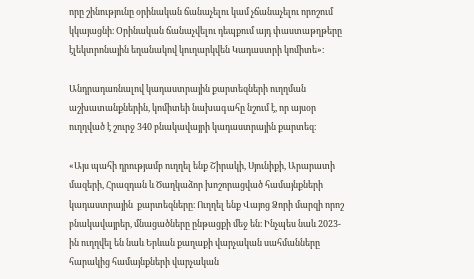որը շինությունը օրինական ճանաչելու կամ չճանաչելու որոշում կկայացնի։ Օրինական ճանաչվելու դեպքում այդ փաստաթղթերը էլեկտրոնային եղանակով կուղարկվեն Կադաստրի կոմիտե»։

Անդրադառնալով կադաստրային քարտեզների ուղղման աշխատանքներին, կոմիտեի նախագահը նշում է, որ այսօր ուղղված է շուրջ 340 բնակավայրի կադաստրային քարտեզ։

«Այս պահի դրությամբ ուղղել ենք Շիրակի, Սյունիքի, Արարատի մազերի, Հրազդան և Ծաղկաձոր խոշորացված համայնքների կադաստրային  քարտեզները։ Ուղղել ենք Վայոց Ձորի մարզի որոշ բնակավայրեր, մնացածները ընթացքի մեջ են։ Ինչպես նաև 2023-ին ուղղվել են նաև Երևան քաղաքի վարչական սահմանները հարակից համայնքների վարչական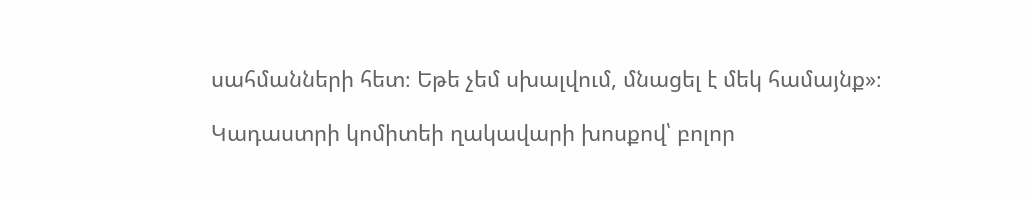սահմանների հետ։ Եթե չեմ սխալվում, մնացել է մեկ համայնք»։

Կադաստրի կոմիտեի ղակավարի խոսքով՝ բոլոր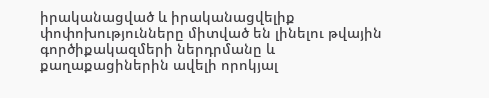իրականացված և իրականացվելիք փոփոխությունները միտված են լինելու թվային գործիքակազմերի ներդրմանը և քաղաքացիներին ավելի որոկյալ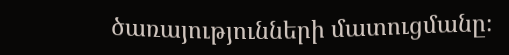ծառայությունների մատուցմանը։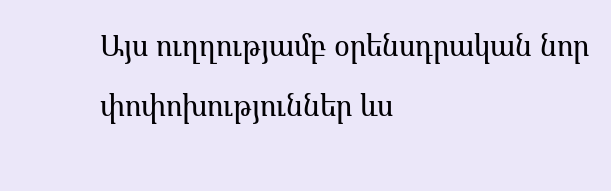Այս ուղղությամբ օրենսդրական նոր փոփոխություններ ևս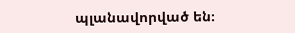պլանավորված են։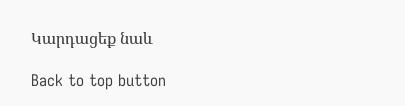Կարդացեք նաև

Back to top button